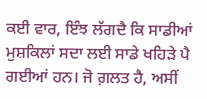ਕਈ ਵਾਰ, ਇੰਝ ਲੱਗਦੈ ਕਿ ਸਾਡੀਆਂ ਮੁਸ਼ਕਿਲਾਂ ਸਦਾ ਲਈ ਸਾਡੇ ਖਹਿੜੇ ਪੈ ਗਈਆਂ ਹਨ। ਜੋ ਗ਼ਲਤ ਹੈ, ਅਸੀਂ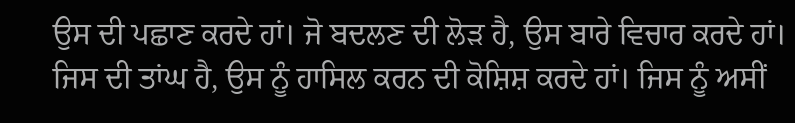ਉਸ ਦੀ ਪਛਾਣ ਕਰਦੇ ਹਾਂ। ਜੋ ਬਦਲਣ ਦੀ ਲੋੜ ਹੈ, ਉਸ ਬਾਰੇ ਵਿਚਾਰ ਕਰਦੇ ਹਾਂ। ਜਿਸ ਦੀ ਤਾਂਘ ਹੈ, ਉਸ ਨੂੰ ਹਾਸਿਲ ਕਰਨ ਦੀ ਕੋਸ਼ਿਸ਼ ਕਰਦੇ ਹਾਂ। ਜਿਸ ਨੂੰ ਅਸੀਂ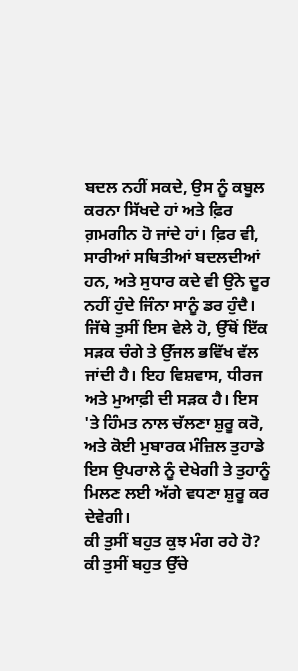ਬਦਲ ਨਹੀਂ ਸਕਦੇ, ਉਸ ਨੂੰ ਕਬੂਲ ਕਰਨਾ ਸਿੱਖਦੇ ਹਾਂ ਅਤੇ ਫ਼ਿਰ ਗ਼ਮਗੀਨ ਹੋ ਜਾਂਦੇ ਹਾਂ। ਫ਼ਿਰ ਵੀ, ਸਾਰੀਆਂ ਸਥਿਤੀਆਂ ਬਦਲਦੀਆਂ ਹਨ, ਅਤੇ ਸੁਧਾਰ ਕਦੇ ਵੀ ਉਂਨੇ ਦੂਰ ਨਹੀਂ ਹੁੰਦੇ ਜਿੰਨਾ ਸਾਨੂੰ ਡਰ ਹੁੰਦੈ। ਜਿੱਥੇ ਤੁਸੀਂ ਇਸ ਵੇਲੇ ਹੋ, ਉੱਥੋਂ ਇੱਕ ਸੜਕ ਚੰਗੇ ਤੇ ਉੱਜਲ ਭਵਿੱਖ ਵੱਲ ਜਾਂਦੀ ਹੈ। ਇਹ ਵਿਸ਼ਵਾਸ, ਧੀਰਜ ਅਤੇ ਮੁਆਫ਼ੀ ਦੀ ਸੜਕ ਹੈ। ਇਸ 'ਤੇ ਹਿੰਮਤ ਨਾਲ ਚੱਲਣਾ ਸ਼ੁਰੂ ਕਰੋ, ਅਤੇ ਕੋਈ ਮੁਬਾਰਕ ਮੰਜ਼ਿਲ ਤੁਹਾਡੇ ਇਸ ਉਪਰਾਲੇ ਨੂੰ ਦੇਖੇਗੀ ਤੇ ਤੁਹਾਨੂੰ ਮਿਲਣ ਲਈ ਅੱਗੇ ਵਧਣਾ ਸ਼ੁਰੂ ਕਰ ਦੇਵੇਗੀ।
ਕੀ ਤੁਸੀਂ ਬਹੁਤ ਕੁਝ ਮੰਗ ਰਹੇ ਹੋ? ਕੀ ਤੁਸੀਂ ਬਹੁਤ ਉੱਚੇ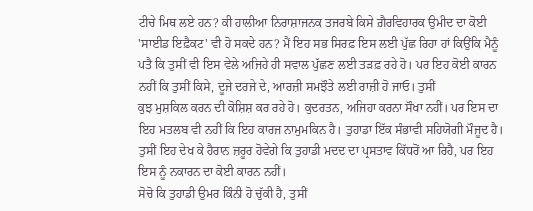ਟੀਚੇ ਮਿਥ ਲਏ ਹਨ? ਕੀ ਹਾਲੀਆ ਨਿਰਾਸ਼ਾਜਨਕ ਤਜਰਬੇ ਕਿਸੇ ਗ਼ੈਰਵਿਹਾਰਕ ਉਮੀਦ ਦਾ ਕੋਈ 'ਸਾਈਡ ਇਫ਼ੈਕਟ' ਵੀ ਹੋ ਸਕਦੇ ਹਨ? ਮੈਂ ਇਹ ਸਭ ਸਿਰਫ਼ ਇਸ ਲਈ ਪੁੱਛ ਰਿਹਾ ਹਾਂ ਕਿਉਂਕਿ ਮੈਨੂੰ ਪਤੈ ਕਿ ਤੁਸੀਂ ਵੀ ਇਸ ਵੇਲੇ ਅਜਿਹੇ ਹੀ ਸਵਾਲ ਪੁੱਛਣ ਲਈ ਤੜਫ਼ ਰਹੇ ਹੋ। ਪਰ ਇਹ ਕੋਈ ਕਾਰਨ ਨਹੀਂ ਕਿ ਤੁਸੀਂ ਕਿਸੇ, ਦੂਜੇ ਦਰਜੇ ਦੇ, ਆਰਜ਼ੀ ਸਮਝੌਤੇ ਲਈ ਰਾਜ਼ੀ ਹੋ ਜਾਓ। ਤੁਸੀਂ
ਕੁਝ ਮੁਸ਼ਕਿਲ ਕਰਨ ਦੀ ਕੋਸ਼ਿਸ਼ ਕਰ ਰਹੇ ਹੋ। ਕੁਦਰਤਨ, ਅਜਿਹਾ ਕਰਨਾ ਸੌਖਾ ਨਹੀਂ। ਪਰ ਇਸ ਦਾ ਇਹ ਮਤਲਬ ਵੀ ਨਹੀਂ ਕਿ ਇਹ ਕਾਰਜ ਨਾਮੁਮਕਿਨ ਹੈ। ਤੁਹਾਡਾ ਇੱਕ ਸੰਭਾਵੀ ਸਹਿਯੋਗੀ ਮੌਜੂਦ ਹੈ। ਤੁਸੀਂ ਇਹ ਦੇਖ ਕੇ ਹੈਰਾਨ ਜ਼ਰੂਰ ਹੋਵੇਗੇ ਕਿ ਤੁਹਾਡੀ ਮਦਦ ਦਾ ਪ੍ਰਸਤਾਵ ਕਿੱਧਰੋਂ ਆ ਰਿਹੈ, ਪਰ ਇਹ ਇਸ ਨੂੰ ਨਕਾਰਨ ਦਾ ਕੋਈ ਕਾਰਨ ਨਹੀਂ।
ਸੋਚੋ ਕਿ ਤੁਹਾਡੀ ਉਮਰ ਕਿੰਨੀ ਹੋ ਚੁੱਕੀ ਹੈ, ਤੁਸੀਂ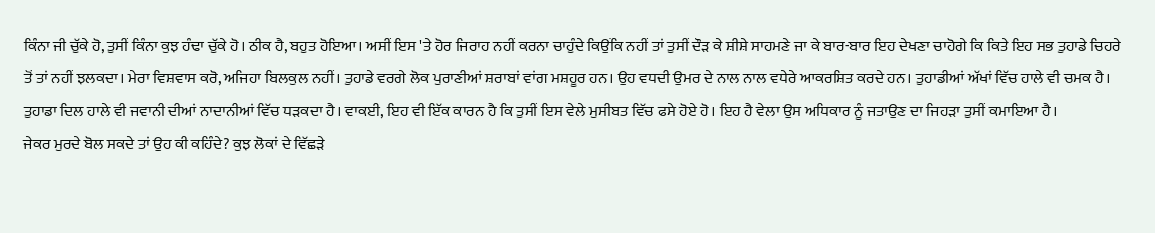ਕਿੰਨਾ ਜੀ ਚੁੱਕੇ ਹੋ, ਤੁਸੀਂ ਕਿੰਨਾ ਕੁਝ ਹੰਢਾ ਚੁੱਕੇ ਹੋ। ਠੀਕ ਹੈ, ਬਹੁਤ ਹੋਇਆ। ਅਸੀਂ ਇਸ 'ਤੇ ਹੋਰ ਜਿਰਾਹ ਨਹੀਂ ਕਰਨਾ ਚਾਹੁੰਦੇ ਕਿਉਂਕਿ ਨਹੀਂ ਤਾਂ ਤੁਸੀਂ ਦੌੜ ਕੇ ਸ਼ੀਸ਼ੇ ਸਾਹਮਣੇ ਜਾ ਕੇ ਬਾਰ-ਬਾਰ ਇਹ ਦੇਖਣਾ ਚਾਹੋਗੇ ਕਿ ਕਿਤੇ ਇਹ ਸਭ ਤੁਹਾਡੇ ਚਿਹਰੇ ਤੋਂ ਤਾਂ ਨਹੀਂ ਝਲਕਦਾ। ਮੇਰਾ ਵਿਸ਼ਵਾਸ ਕਰੋ, ਅਜਿਹਾ ਬਿਲਕੁਲ ਨਹੀਂ। ਤੁਹਾਡੇ ਵਰਗੇ ਲੋਕ ਪੁਰਾਣੀਆਂ ਸ਼ਰਾਬਾਂ ਵਾਂਗ ਮਸ਼ਹੂਰ ਹਨ। ਉਹ ਵਧਦੀ ਉਮਰ ਦੇ ਨਾਲ ਨਾਲ ਵਧੇਰੇ ਆਕਰਸ਼ਿਤ ਕਰਦੇ ਹਨ। ਤੁਹਾਡੀਆਂ ਅੱਖਾਂ ਵਿੱਚ ਹਾਲੇ ਵੀ ਚਮਕ ਹੈ। ਤੁਹਾਡਾ ਦਿਲ ਹਾਲੇ ਵੀ ਜਵਾਨੀ ਦੀਆਂ ਨਾਦਾਨੀਆਂ ਵਿੱਚ ਧੜਕਦਾ ਹੈ। ਵਾਕਈ, ਇਹ ਵੀ ਇੱਕ ਕਾਰਨ ਹੈ ਕਿ ਤੁਸੀਂ ਇਸ ਵੇਲੇ ਮੁਸੀਬਤ ਵਿੱਚ ਫਸੇ ਹੋਏ ਹੋ। ਇਹ ਹੈ ਵੇਲਾ ਉਸ ਅਧਿਕਾਰ ਨੂੰ ਜਤਾਉਣ ਦਾ ਜਿਹੜਾ ਤੁਸੀਂ ਕਮਾਇਆ ਹੈ।
ਜੇਕਰ ਮੁਰਦੇ ਬੋਲ ਸਕਦੇ ਤਾਂ ਉਹ ਕੀ ਕਹਿੰਦੇ? ਕੁਝ ਲੋਕਾਂ ਦੇ ਵਿੱਛੜੇ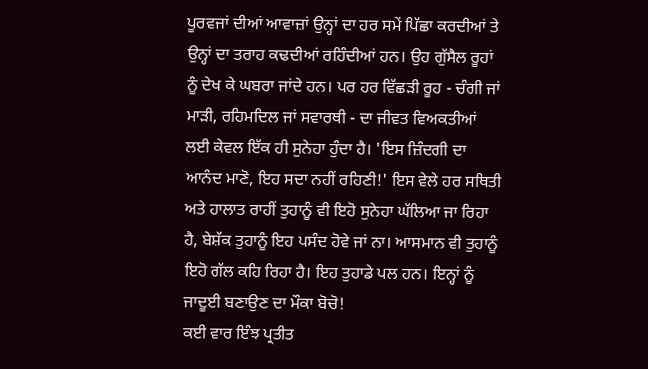ਪੂਰਵਜਾਂ ਦੀਆਂ ਆਵਾਜ਼ਾਂ ਉਨ੍ਹਾਂ ਦਾ ਹਰ ਸਮੇਂ ਪਿੱਛਾ ਕਰਦੀਆਂ ਤੇ ਉਨ੍ਹਾਂ ਦਾ ਤਰਾਹ ਕਢਦੀਆਂ ਰਹਿੰਦੀਆਂ ਹਨ। ਉਹ ਗੁੱਸੈਲ ਰੂਹਾਂ ਨੂੰ ਦੇਖ ਕੇ ਘਬਰਾ ਜਾਂਦੇ ਹਨ। ਪਰ ਹਰ ਵਿੱਛੜੀ ਰੂਹ - ਚੰਗੀ ਜਾਂ ਮਾੜੀ, ਰਹਿਮਦਿਲ ਜਾਂ ਸਵਾਰਥੀ - ਦਾ ਜੀਵਤ ਵਿਅਕਤੀਆਂ ਲਈ ਕੇਵਲ ਇੱਕ ਹੀ ਸੁਨੇਹਾ ਹੁੰਦਾ ਹੈ। 'ਇਸ ਜ਼ਿੰਦਗੀ ਦਾ ਆਨੰਦ ਮਾਣੋ, ਇਹ ਸਦਾ ਨਹੀਂ ਰਹਿਣੀ!' ਇਸ ਵੇਲੇ ਹਰ ਸਥਿਤੀ ਅਤੇ ਹਾਲਾਤ ਰਾਹੀਂ ਤੁਹਾਨੂੰ ਵੀ ਇਹੋ ਸੁਨੇਹਾ ਘੱਲਿਆ ਜਾ ਰਿਹਾ ਹੈ, ਬੇਸ਼ੱਕ ਤੁਹਾਨੂੰ ਇਹ ਪਸੰਦ ਹੋਵੇ ਜਾਂ ਨਾ। ਆਸਮਾਨ ਵੀ ਤੁਹਾਨੂੰ ਇਹੋ ਗੱਲ ਕਹਿ ਰਿਹਾ ਹੈ। ਇਹ ਤੁਹਾਡੇ ਪਲ ਹਨ। ਇਨ੍ਹਾਂ ਨੂੰ ਜਾਦੂਈ ਬਣਾਉਣ ਦਾ ਮੌਕਾ ਬੋਚੋ!
ਕਈ ਵਾਰ ਇੰਝ ਪ੍ਰਤੀਤ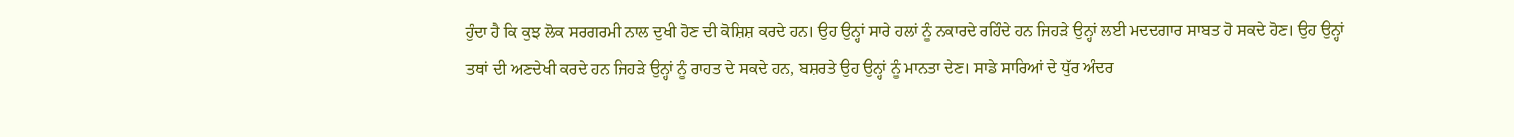ਹੁੰਦਾ ਹੈ ਕਿ ਕੁਝ ਲੋਕ ਸਰਗਰਮੀ ਨਾਲ ਦੁਖੀ ਹੋਣ ਦੀ ਕੋਸ਼ਿਸ਼ ਕਰਦੇ ਹਨ। ਉਹ ਉਨ੍ਹਾਂ ਸਾਰੇ ਹਲਾਂ ਨੂੰ ਨਕਾਰਦੇ ਰਹਿੰਦੇ ਹਨ ਜਿਹੜੇ ਉਨ੍ਹਾਂ ਲਈ ਮਦਦਗਾਰ ਸਾਬਤ ਹੋ ਸਕਦੇ ਹੋਣ। ਉਹ ਉਨ੍ਹਾਂ ਤਥਾਂ ਦੀ ਅਣਦੇਖੀ ਕਰਦੇ ਹਨ ਜਿਹੜੇ ਉਨ੍ਹਾਂ ਨੂੰ ਰਾਹਤ ਦੇ ਸਕਦੇ ਹਨ, ਬਸ਼ਰਤੇ ਉਹ ਉਨ੍ਹਾਂ ਨੂੰ ਮਾਨਤਾ ਦੇਣ। ਸਾਡੇ ਸਾਰਿਆਂ ਦੇ ਧੁੱਰ ਅੰਦਰ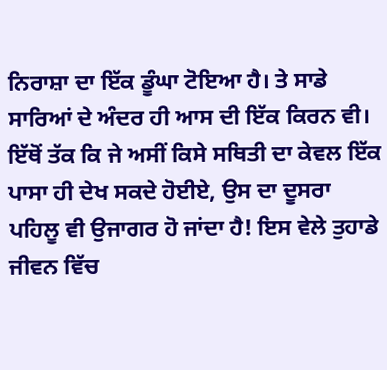ਨਿਰਾਸ਼ਾ ਦਾ ਇੱਕ ਡੂੰਘਾ ਟੋਇਆ ਹੈ। ਤੇ ਸਾਡੇ ਸਾਰਿਆਂ ਦੇ ਅੰਦਰ ਹੀ ਆਸ ਦੀ ਇੱਕ ਕਿਰਨ ਵੀ। ਇੱਥੋਂ ਤੱਕ ਕਿ ਜੇ ਅਸੀਂ ਕਿਸੇ ਸਥਿਤੀ ਦਾ ਕੇਵਲ ਇੱਕ ਪਾਸਾ ਹੀ ਦੇਖ ਸਕਦੇ ਹੋਈਏ, ਉਸ ਦਾ ਦੂਸਰਾ ਪਹਿਲੂ ਵੀ ਉਜਾਗਰ ਹੋ ਜਾਂਦਾ ਹੈ! ਇਸ ਵੇਲੇ ਤੁਹਾਡੇ ਜੀਵਨ ਵਿੱਚ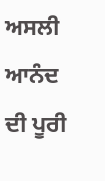ਅਸਲੀ ਆਨੰਦ ਦੀ ਪੂਰੀ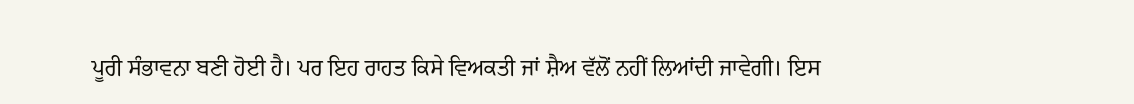ਪੂਰੀ ਸੰਭਾਵਨਾ ਬਣੀ ਹੋਈ ਹੈ। ਪਰ ਇਹ ਰਾਹਤ ਕਿਸੇ ਵਿਅਕਤੀ ਜਾਂ ਸ਼ੈਅ ਵੱਲੋਂ ਨਹੀਂ ਲਿਆਂਦੀ ਜਾਵੇਗੀ। ਇਸ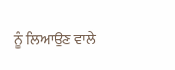ਨੂੰ ਲਿਆਉਣ ਵਾਲੇ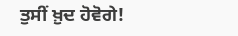ਤੁਸੀਂ ਖ਼ੁਦ ਹੋਵੋਗੇ!